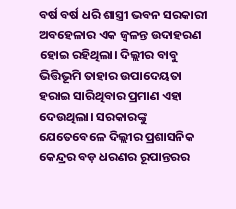ବର୍ଷ ବର୍ଷ ଧରି ଶାସ୍ତ୍ରୀ ଭବନ ସରକାରୀ ଅବହେଳାର ଏକ ଜ୍ୱଳନ୍ତ ଉଦାହରଣ ହୋଇ ରହିଥିଲା। ଦିଲ୍ଲୀର ବାବୁ ଭିତ୍ତିଭୂମି ତାହାର ଉପାଦେୟତା ହରାଇ ସାରିଥିବାର ପ୍ରମାଣ ଏହା ଦେଉଥିଲା। ସରକାରଙ୍କୁ ଯେତେବେଳେ ଦିଲ୍ଲୀର ପ୍ରଶାସନିକ କେନ୍ଦ୍ରର ବଡ଼ ଧରଣର ରୂପାନ୍ତରର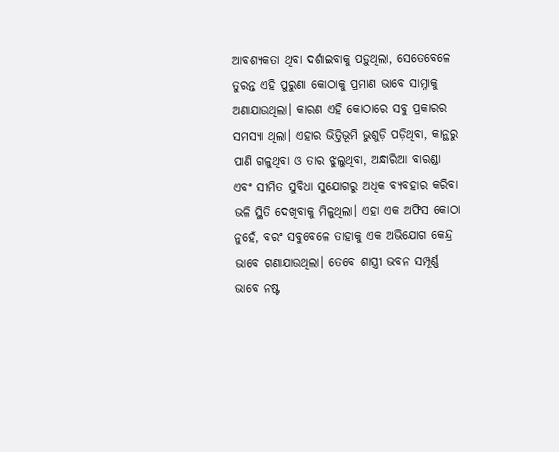ଆବଶ୍ୟକତା ଥିବା ଦର୍ଶାଇବାକୁ ପଡ଼ୁଥିଲା, ସେତେବେଳେ ତୁରନ୍ତ ଏହି ପୁରୁଣା କୋଠାକୁ ପ୍ରମାଣ ଭାବେ ସାମ୍ନାକୁ ଅଣାଯାଉଥିଲା। କାରଣ ଏହି କୋଠାରେ ସବୁ ପ୍ରକାରର ସମସ୍ୟା ଥିଲା। ଏହାର ଭିତ୍ତିଭୂମି ଭୁଶୁଡ଼ି ପଡ଼ିଥିବା, କାନ୍ଥରୁ ପାଣି ଗଳୁଥିବା ଓ ତାର ଝୁଲୁଥିବା, ଅନ୍ଧାରିଆ ବାରଣ୍ଡା ଏବଂ ସୀମିତ ସୁବିଧା ସୁଯୋଗରୁ ଅଧିକ ବ୍ୟବହାର କରିବା ଭଳି ସ୍ଥିତି ଦେଖିବାକୁ ମିଳୁଥିଲା। ଏହା ଏକ ଅଫିସ କୋଠା ନୁହେଁ, ବରଂ ସବୁବେଳେ ତାହାକୁ ଏକ ଅଭିଯୋଗ କେନ୍ଦ୍ର ଭାବେ ଗଣାଯାଉଥିଲା। ତେବେ ଶାସ୍ତ୍ରୀ ଭବନ ସମ୍ପୂର୍ଣ୍ଣ ଭାବେ ନଷ୍ଟ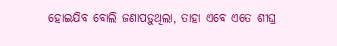ହୋଇଯିବ ବୋଲି ଜଣାପଡ଼ୁଥିଲା, ତାହା ଏବେ ଏତେ ଶୀଘ୍ର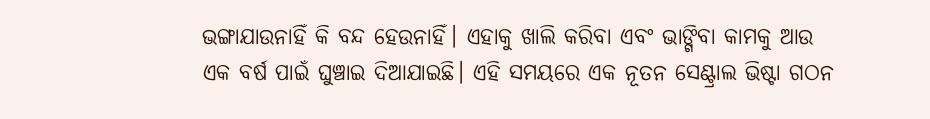ଭଙ୍ଗାଯାଉନାହିଁ କି ବନ୍ଦ ହେଉନାହିଁ। ଏହାକୁ ଖାଲି କରିବା ଏବଂ ଭାଙ୍ଗିବା କାମକୁ ଆଉ ଏକ ବର୍ଷ ପାଇଁ ଘୁଞ୍ଚାଇ ଦିଆଯାଇଛି। ଏହି ସମୟରେ ଏକ ନୂତନ ସେଣ୍ଟ୍ରାଲ ଭିଷ୍ଟା ଗଠନ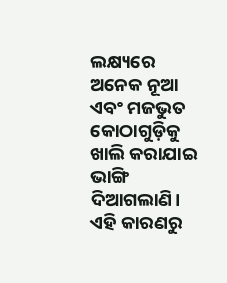ଲକ୍ଷ୍ୟରେ ଅନେକ ନୂଆ ଏବଂ ମଜଭୁତ କୋଠାଗୁଡ଼ିକୁ ଖାଲି କରାଯାଇ ଭାଙ୍ଗି ଦିଆଗଲାଣି। ଏହି କାରଣରୁ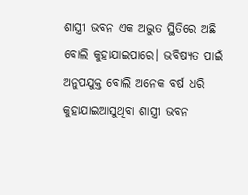ଶାସ୍ତ୍ରୀ ଭବନ ଏକ ଅଦ୍ଭୁତ ସ୍ଥିତିରେ ଅଛି ବୋଲି କୁହାଯାଇପାରେ। ଭବିଷ୍ୟତ ପାଇଁ ଅନୁପଯୁକ୍ତ ବୋଲି ଅନେକ ବର୍ଷ ଧରି କୁହାଯାଇଆସୁଥିବା ଶାସ୍ତ୍ରୀ ଭବନ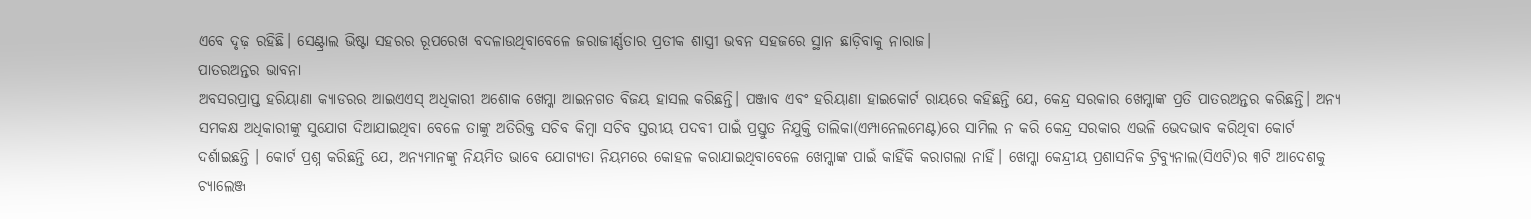ଏବେ ଦୃଢ଼ ରହିଛି। ସେଣ୍ଟ୍ରାଲ ଭିଷ୍ଟା ସହରର ରୂପରେଖ ବଦଳାଉଥିବାବେଳେ ଜରାଜୀର୍ଣ୍ଣତାର ପ୍ରତୀକ ଶାସ୍ତ୍ରୀ ଭବନ ସହଜରେ ସ୍ଥାନ ଛାଡ଼ିବାକୁ ନାରାଜ।
ପାତରଅନ୍ତର ଭାବନା
ଅବସରପ୍ରାପ୍ତ ହରିୟାଣା କ୍ୟାଡରର ଆଇଏଏସ୍ ଅଧିକାରୀ ଅଶୋକ ଖେମ୍କା ଆଇନଗତ ବିଜୟ ହାସଲ କରିଛନ୍ତି। ପଞ୍ଜାବ ଏବଂ ହରିୟାଣା ହାଇକୋର୍ଟ ରାୟରେ କହିଛନ୍ତି ଯେ, କେନ୍ଦ୍ର ସରକାର ଖେମ୍କାଙ୍କ ପ୍ରତି ପାତରଅନ୍ତର କରିଛନ୍ତି। ଅନ୍ୟ ସମକକ୍ଷ ଅଧିକାରୀଙ୍କୁ ସୁଯୋଗ ଦିଆଯାଇଥିବା ବେଳେ ତାଙ୍କୁ ଅତିରିକ୍ତ ସଚିବ କିମ୍ବା ସଚିବ ସ୍ତରୀୟ ପଦବୀ ପାଇଁ ପ୍ରସ୍ତୁତ ନିଯୁକ୍ତି ତାଲିକା(ଏମ୍ପାନେଲମେଣ୍ଟ)ରେ ସାମିଲ ନ କରି କେନ୍ଦ୍ର ସରକାର ଏଭଳି ଭେଦଭାବ କରିଥିବା କୋର୍ଟ ଦର୍ଶାଇଛନ୍ତି । କୋର୍ଟ ପ୍ରଶ୍ନ କରିଛନ୍ତି ଯେ, ଅନ୍ୟମାନଙ୍କୁ ନିୟମିତ ଭାବେ ଯୋଗ୍ୟତା ନିୟମରେ କୋହଳ କରାଯାଇଥିବାବେଳେ ଖେମ୍କାଙ୍କ ପାଇଁ କାହିଁକି କରାଗଲା ନାହିଁ। ଖେମ୍କା କେନ୍ଦ୍ରୀୟ ପ୍ରଶାସନିକ ଟ୍ରିବ୍ୟୁନାଲ(ସିଏଟି)ର ୩ଟି ଆଦେଶକୁ ଚ୍ୟାଲେଞ୍ଜ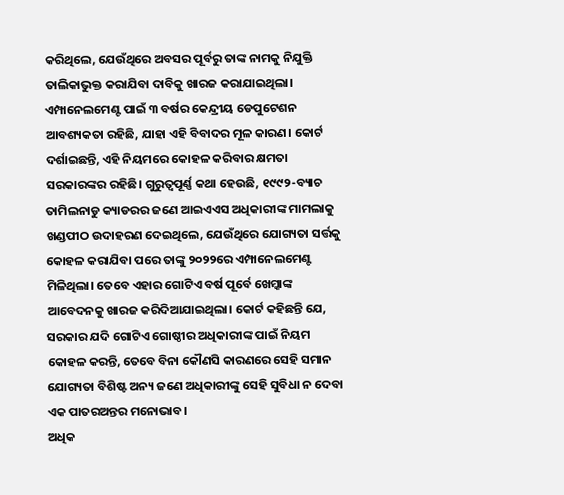କରିଥିଲେ, ଯେଉଁଥିରେ ଅବସର ପୂର୍ବରୁ ତାଙ୍କ ନାମକୁ ନିଯୁକ୍ତି ତାଲିକାଭୁକ୍ତ କରାଯିବା ଦାବିକୁ ଖାରଜ କରାଯାଇଥିଲା। ଏମ୍ପାନେଲମେଣ୍ଟ ପାଇଁ ୩ ବର୍ଷର କେନ୍ଦ୍ରୀୟ ଡେପୁଟେଶନ ଆବଶ୍ୟକତା ରହିଛି, ଯାହା ଏହି ବିବାଦର ମୂଳ କାରଣ। କୋର୍ଟ ଦର୍ଶାଇଛନ୍ତି, ଏହି ନିୟମରେ କୋହଳ କରିବାର କ୍ଷମତା ସରକାରଙ୍କର ରହିଛି। ଗୁରୁତ୍ୱପୂର୍ଣ୍ଣ କଥା ହେଉଛି, ୧୯୯୨-ବ୍ୟାଚ ତାମିଲନାଡୁ କ୍ୟାଡରର ଜଣେ ଆଇଏଏସ ଅଧିକାରୀଙ୍କ ମାମଲାକୁ ଖଣ୍ଡପୀଠ ଉଦାହରଣ ଦେଇଥିଲେ, ଯେଉଁଥିରେ ଯୋଗ୍ୟତା ସର୍ତ୍ତକୁ କୋହଳ କରାଯିବା ପରେ ତାଙ୍କୁ ୨୦୨୨ରେ ଏମ୍ପାନେଲମେଣ୍ଟ ମିଳିଥିଲା। ତେବେ ଏହାର ଗୋଟିଏ ବର୍ଷ ପୂର୍ବେ ଖେମ୍କାଙ୍କ ଆବେଦନକୁ ଖାରଜ କରିଦିଆଯାଇଥିଲା। କୋର୍ଟ କହିଛନ୍ତି ଯେ, ସରକାର ଯଦି ଗୋଟିଏ ଗୋଷ୍ଠୀର ଅଧିକାରୀଙ୍କ ପାଇଁ ନିୟମ କୋହଳ କରନ୍ତି, ତେବେ ବିନା କୌଣସି କାରଣରେ ସେହି ସମାନ ଯୋଗ୍ୟତା ବିଶିଷ୍ଟ ଅନ୍ୟ ଜଣେ ଅଧିକାରୀଙ୍କୁ ସେହି ସୁବିଧା ନ ଦେବା ଏକ ପାତରଅନ୍ତର ମନୋଭାବ।
ଅଧିକ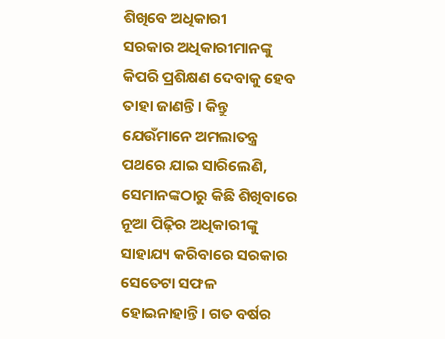ଶିଖିବେ ଅଧିକାରୀ
ସରକାର ଅଧିକାରୀମାନଙ୍କୁ କିପରି ପ୍ରଶିକ୍ଷଣ ଦେବାକୁ ହେବ ତାହା ଜାଣନ୍ତି। କିନ୍ତୁ ଯେଉଁମାନେ ଅମଲାତନ୍ତ୍ର ପଥରେ ଯାଇ ସାରିଲେଣି, ସେମାନଙ୍କଠାରୁ କିଛି ଶିଖିବାରେ ନୂଆ ପିଢ଼ିର ଅଧିକାରୀଙ୍କୁ ସାହାଯ୍ୟ କରିବାରେ ସରକାର ସେତେଟା ସଫଳ ହୋଇନାହାନ୍ତି। ଗତ ବର୍ଷର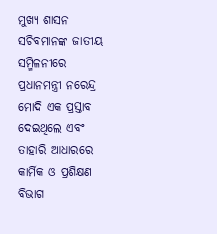ମୁଖ୍ୟ ଶାସନ ସଚିବମାନଙ୍କ ଜାତୀୟ ସମ୍ମିଳନୀରେ ପ୍ରଧାନମନ୍ତ୍ରୀ ନରେନ୍ଦ୍ର ମୋଦି ଏକ ପ୍ରସ୍ତାବ ଦେଇଥିଲେ ଏବଂ ତାହାରି ଆଧାରରେ କାର୍ମିକ ଓ ପ୍ରଶିକ୍ଷଣ ବିଭାଗ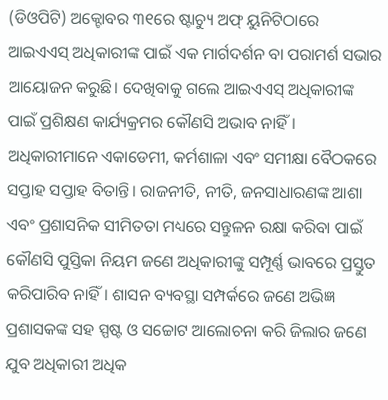(ଡିଓପିଟି) ଅକ୍ଟୋବର ୩୧ରେ ଷ୍ଟାଚ୍ୟୁ ଅଫ୍ ୟୁନିଟିଠାରେ ଆଇଏଏସ୍ ଅଧିକାରୀଙ୍କ ପାଇଁ ଏକ ମାର୍ଗଦର୍ଶନ ବା ପରାମର୍ଶ ସଭାର ଆୟୋଜନ କରୁଛି। ଦେଖିବାକୁ ଗଲେ ଆଇଏଏସ୍ ଅଧିକାରୀଙ୍କ ପାଇଁ ପ୍ରଶିକ୍ଷଣ କାର୍ଯ୍ୟକ୍ରମର କୌଣସି ଅଭାବ ନାହିଁ। ଅଧିକାରୀମାନେ ଏକାଡେମୀ, କର୍ମଶାଳା ଏବଂ ସମୀକ୍ଷା ବୈଠକରେ ସପ୍ତାହ ସପ୍ତାହ ବିତାନ୍ତି। ରାଜନୀତି, ନୀତି, ଜନସାଧାରଣଙ୍କ ଆଶା ଏବଂ ପ୍ରଶାସନିକ ସୀମିତତା ମଧ୍ୟରେ ସନ୍ତୁଳନ ରକ୍ଷା କରିବା ପାଇଁ କୌଣସି ପୁସ୍ତିକା ନିୟମ ଜଣେ ଅଧିକାରୀଙ୍କୁ ସମ୍ପୂର୍ଣ୍ଣ ଭାବରେ ପ୍ରସ୍ତୁତ କରିପାରିବ ନାହିଁ। ଶାସନ ବ୍ୟବସ୍ଥା ସମ୍ପର୍କରେ ଜଣେ ଅଭିଜ୍ଞ ପ୍ରଶାସକଙ୍କ ସହ ସ୍ପଷ୍ଟ ଓ ସଚ୍ଚୋଟ ଆଲୋଚନା କରି ଜିଲାର ଜଣେ ଯୁବ ଅଧିକାରୀ ଅଧିକ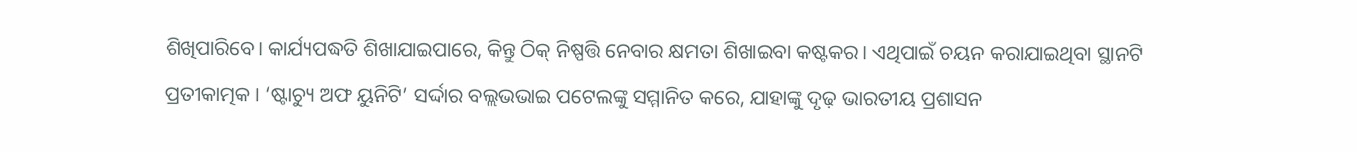ଶିଖିପାରିବେ। କାର୍ଯ୍ୟପଦ୍ଧତି ଶିଖାଯାଇପାରେ, କିନ୍ତୁ ଠିକ୍ ନିଷ୍ପତ୍ତି ନେବାର କ୍ଷମତା ଶିଖାଇବା କଷ୍ଟକର। ଏଥିପାଇଁ ଚୟନ କରାଯାଇଥିବା ସ୍ଥାନଟି ପ୍ରତୀକାତ୍ମକ । ‘ଷ୍ଟାଚ୍ୟୁ ଅଫ ୟୁନିଟି’ ସର୍ଦ୍ଦାର ବଲ୍ଲଭଭାଇ ପଟେଲଙ୍କୁ ସମ୍ମାନିତ କରେ, ଯାହାଙ୍କୁ ଦୃଢ଼ ଭାରତୀୟ ପ୍ରଶାସନ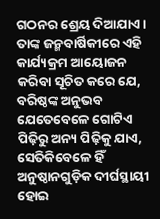ଗଠନର ଶ୍ରେୟ ଦିଆଯାଏ। ତାଙ୍କ ଜନ୍ମବାର୍ଷିକୀରେ ଏହି କାର୍ଯ୍ୟକ୍ରମ ଆୟୋଜନ କରିବା ସୂଚିତ କରେ ଯେ, ବରିଷ୍ଠଙ୍କ ଅନୁଭବ ଯେତେବେଳେ ଗୋଟିଏ ପିଢ଼ିରୁ ଅନ୍ୟ ପିଢ଼ିକୁ ଯାଏ, ସେତିକିବେଳେ ହିଁ ଅନୁଷ୍ଠାନଗୁଡ଼ିକ ଦୀର୍ଘସ୍ଥାୟୀ ହୋଇ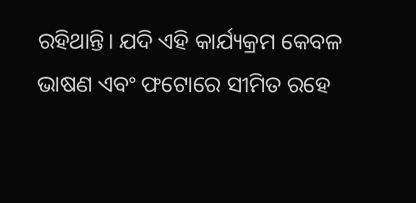ରହିଥାନ୍ତି। ଯଦି ଏହି କାର୍ଯ୍ୟକ୍ରମ କେବଳ ଭାଷଣ ଏବଂ ଫଟୋରେ ସୀମିତ ରହେ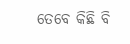ତେବେ କିଛି ବି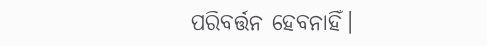ପରିବର୍ତ୍ତନ ହେବନାହିଁ।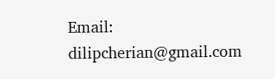Email: dilipcherian@gmail.com